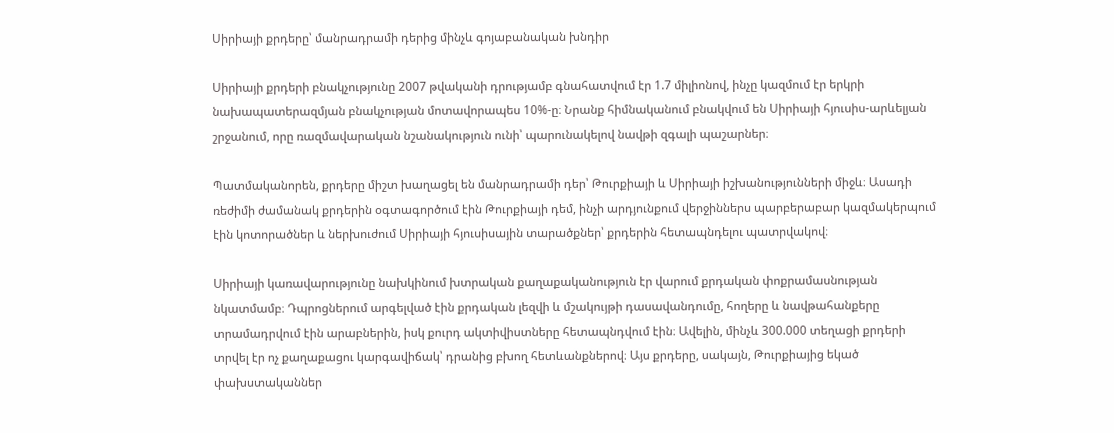Սիրիայի քրդերը՝ մանրադրամի դերից մինչև գոյաբանական խնդիր

Սիրիայի քրդերի բնակչությունը 2007 թվականի դրությամբ գնահատվում էր 1.7 միլիոնով, ինչը կազմում էր երկրի նախապատերազմյան բնակչության մոտավորապես 10%-ը։ Նրանք հիմնականում բնակվում են Սիրիայի հյուսիս-արևելյան շրջանում, որը ռազմավարական նշանակություն ունի՝ պարունակելով նավթի զգալի պաշարներ։

Պատմականորեն, քրդերը միշտ խաղացել են մանրադրամի դեր՝ Թուրքիայի և Սիրիայի իշխանությունների միջև։ Ասադի ռեժիմի ժամանակ քրդերին օգտագործում էին Թուրքիայի դեմ, ինչի արդյունքում վերջիններս պարբերաբար կազմակերպում էին կոտորածներ և ներխուժում Սիրիայի հյուսիսային տարածքներ՝ քրդերին հետապնդելու պատրվակով։

Սիրիայի կառավարությունը նախկինում խտրական քաղաքականություն էր վարում քրդական փոքրամասնության նկատմամբ։ Դպրոցներում արգելված էին քրդական լեզվի և մշակույթի դասավանդումը, հողերը և նավթահանքերը տրամադրվում էին արաբներին, իսկ քուրդ ակտիվիստները հետապնդվում էին։ Ավելին, մինչև 300.000 տեղացի քրդերի տրվել էր ոչ քաղաքացու կարգավիճակ՝ դրանից բխող հետևանքներով։ Այս քրդերը, սակայն, Թուրքիայից եկած փախստականներ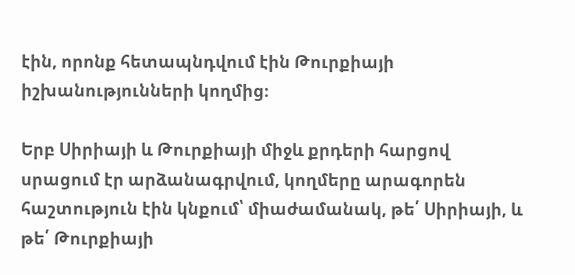էին, որոնք հետապնդվում էին Թուրքիայի իշխանությունների կողմից։

Երբ Սիրիայի և Թուրքիայի միջև քրդերի հարցով սրացում էր արձանագրվում, կողմերը արագորեն հաշտություն էին կնքում՝ միաժամանակ, թե՛ Սիրիայի, և թե՛ Թուրքիայի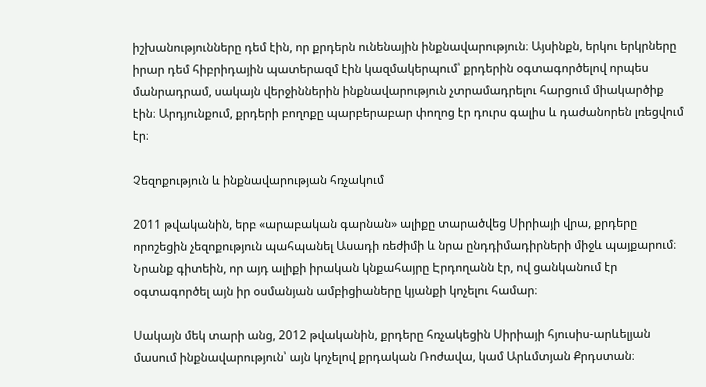իշխանությունները դեմ էին, որ քրդերն ունենային ինքնավարություն։ Այսինքն, երկու երկրները իրար դեմ հիբրիդային պատերազմ էին կազմակերպում՝ քրդերին օգտագործելով որպես մանրադրամ, սակայն վերջիններին ինքնավարություն չտրամադրելու հարցում միակարծիք էին։ Արդյունքում, քրդերի բողոքը պարբերաբար փողոց էր դուրս գալիս և դաժանորեն լռեցվում էր։

Չեզոքություն և ինքնավարության հռչակում

2011 թվականին, երբ «արաբական գարնան» ալիքը տարածվեց Սիրիայի վրա, քրդերը որոշեցին չեզոքություն պահպանել Ասադի ռեժիմի և նրա ընդդիմադիրների միջև պայքարում։ Նրանք գիտեին, որ այդ ալիքի իրական կնքահայրը Էրդողանն էր, ով ցանկանում էր օգտագործել այն իր օսմանյան ամբիցիաները կյանքի կոչելու համար։

Սակայն մեկ տարի անց, 2012 թվականին, քրդերը հռչակեցին Սիրիայի հյուսիս-արևելյան մասում ինքնավարություն՝ այն կոչելով քրդական Ռոժավա, կամ Արևմտյան Քրդստան։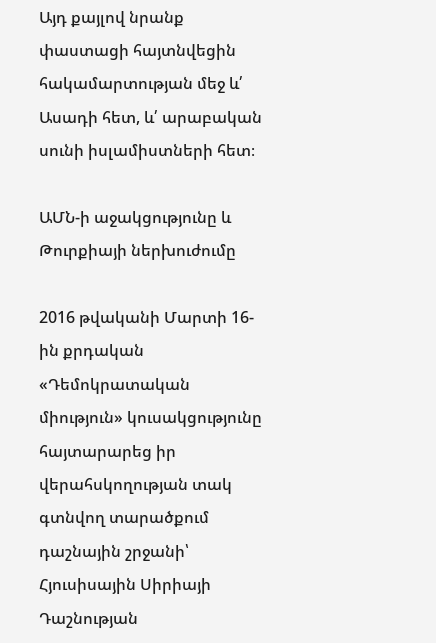Այդ քայլով նրանք փաստացի հայտնվեցին հակամարտության մեջ և՛ Ասադի հետ, և՛ արաբական սունի իսլամիստների հետ։

ԱՄՆ-ի աջակցությունը և Թուրքիայի ներխուժումը

2016 թվականի Մարտի 16-ին քրդական «Դեմոկրատական միություն» կուսակցությունը հայտարարեց իր վերահսկողության տակ գտնվող տարածքում դաշնային շրջանի՝ Հյուսիսային Սիրիայի Դաշնության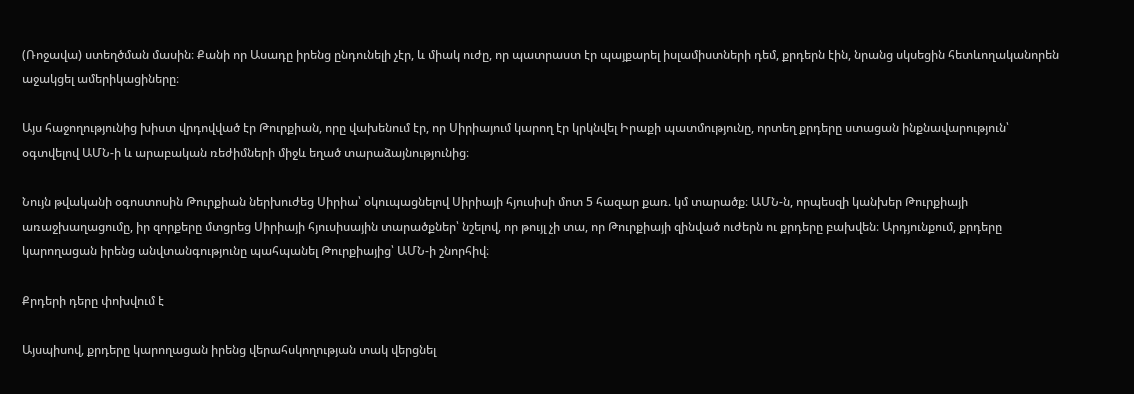(Ռոջավա) ստեղծման մասին։ Քանի որ Ասադը իրենց ընդունելի չէր, և միակ ուժը, որ պատրաստ էր պայքարել իսլամիստների դեմ, քրդերն էին, նրանց սկսեցին հետևողականորեն աջակցել ամերիկացիները։

Այս հաջողությունից խիստ վրդովված էր Թուրքիան, որը վախենում էր, որ Սիրիայում կարող էր կրկնվել Իրաքի պատմությունը, որտեղ քրդերը ստացան ինքնավարություն՝ օգտվելով ԱՄՆ-ի և արաբական ռեժիմների միջև եղած տարաձայնությունից։

Նույն թվականի օգոստոսին Թուրքիան ներխուժեց Սիրիա՝ օկուպացնելով Սիրիայի հյուսիսի մոտ 5 հազար քառ. կմ տարածք։ ԱՄՆ-ն, որպեսզի կանխեր Թուրքիայի առաջխաղացումը, իր զորքերը մտցրեց Սիրիայի հյուսիսային տարածքներ՝ նշելով, որ թույլ չի տա, որ Թուրքիայի զինված ուժերն ու քրդերը բախվեն։ Արդյունքում, քրդերը կարողացան իրենց անվտանգությունը պահպանել Թուրքիայից՝ ԱՄՆ-ի շնորհիվ։

Քրդերի դերը փոխվում է

Այսպիսով, քրդերը կարողացան իրենց վերահսկողության տակ վերցնել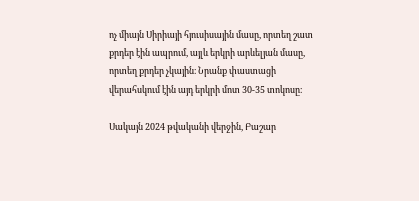ոչ միայն Սիրիայի հյուսիսային մասը, որտեղ շատ քրդեր էին ապրում, այլև երկրի արևելյան մասը, որտեղ քրդեր չկային։ Նրանք փաստացի վերահսկում էին այդ երկրի մոտ 30-35 տոկոսը։

Սակայն 2024 թվականի վերջին, Բաշար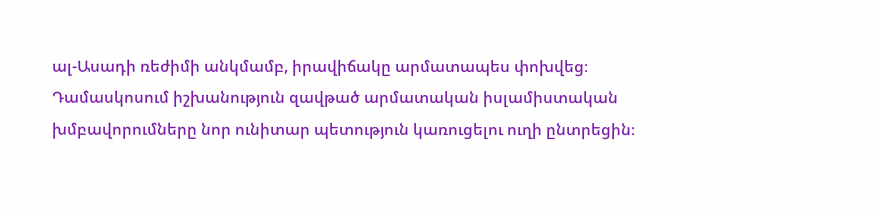ալ-Ասադի ռեժիմի անկմամբ, իրավիճակը արմատապես փոխվեց։ Դամասկոսում իշխանություն զավթած արմատական իսլամիստական խմբավորումները նոր ունիտար պետություն կառուցելու ուղի ընտրեցին։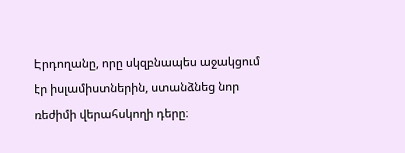Էրդողանը, որը սկզբնապես աջակցում էր իսլամիստներին, ստանձնեց նոր ռեժիմի վերահսկողի դերը։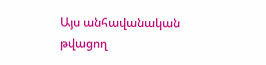Այս անհավանական թվացող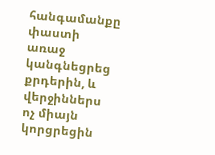հանգամանքը փաստի առաջ կանգնեցրեց քրդերին, և վերջիններս ոչ միայն կորցրեցին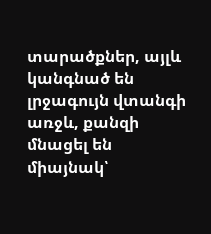տարածքներ, այլև կանգնած են լրջագույն վտանգի առջև, քանզի մնացել են միայնակ՝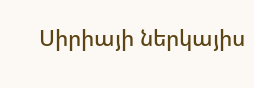Սիրիայի ներկայիս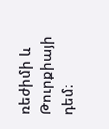ռեժիմի և Թուրքիայի դեմ։